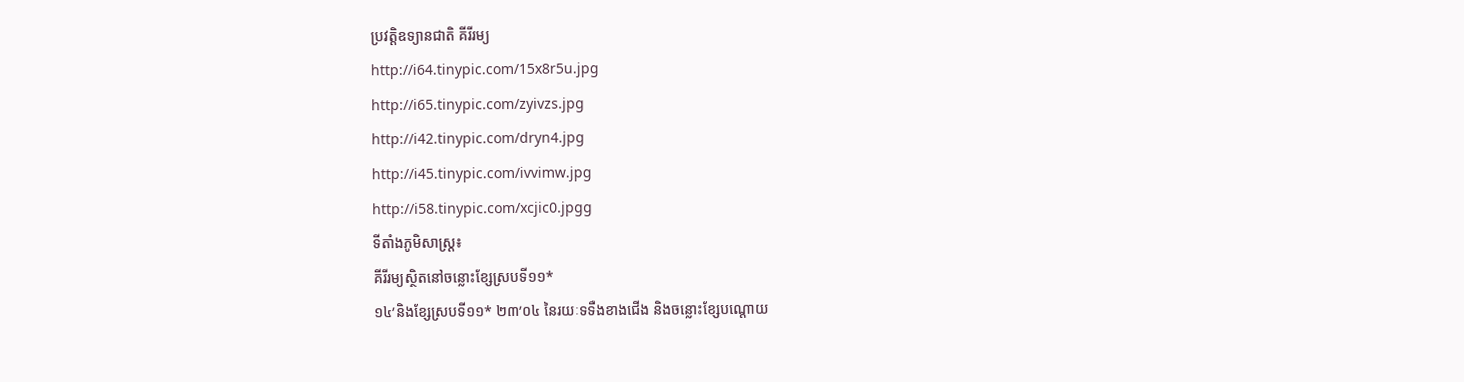ប្រវត្តិឧទ្យានជាតិ គីរីរម្យ
http://i64.tinypic.com/15x8r5u.jpg
http://i65.tinypic.com/zyivzs.jpg
http://i42.tinypic.com/dryn4.jpg
http://i45.tinypic.com/ivvimw.jpg
http://i58.tinypic.com/xcjic0.jpgg
ទីតាំងភូមិសាស្រ្ត៖
គីរីរម្យស្ថិតនៅចន្លោះខ្សែស្របទី១១*
១៤’និងខ្សែស្របទី១១* ២៣’០៤ នៃរយៈទទឺងខាងជើង និងចន្លោះខ្សែបណ្តោយ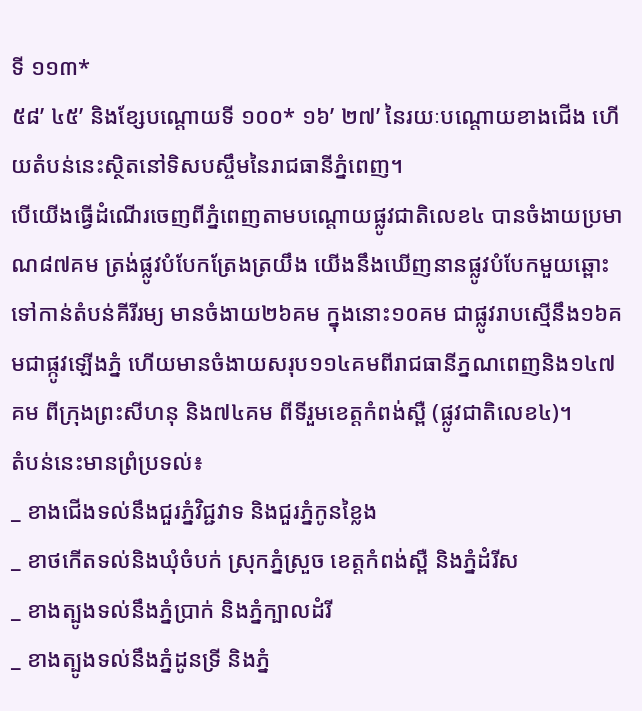ទី ១១៣*
៥៨’ ៤៥’ និងខ្សែបណ្តោយទី ១០០* ១៦’ ២៧’ នៃរយៈបណ្តោយខាងជើង ហើយតំបន់នេះស្ថិតនៅទិសបស្ចឹមនៃរាជធានីភ្នំពេញ។
បើយើងធ្វើដំណើរចេញពីភ្នំពេញតាមបណ្តោយផ្លូវជាតិលេខ៤ បានចំងាយប្រមាណ៨៧គម ត្រង់ផ្លូវបំបែកត្រែងត្រយឹង យើងនឹងឃើញនានផ្លូវបំបែកមួយឆ្ពោះទៅកាន់តំបន់គីរីរម្យ មានចំងាយ២៦គម ក្នុងនោះ១០គម ជាផ្លូវរាបស្មើនឹង១៦គមជាផ្កូវឡើងភ្នំ ហើយមានចំងាយសរុប១១៤គមពីរាជធានីភ្នណពេញនិង១៤៧គម ពីក្រុងព្រះសីហនុ និង៧៤គម ពីទីរួមខេត្តកំពង់ស្ពឺ (ផ្លូវជាតិលេខ៤)។
តំបន់នេះមានព្រំប្រទល់៖
_ ខាងជើងទល់នឹងជួរភ្នំវិជ្ជវាទ និងជួរភ្នំកូនខ្លៃង
_ ខាថកើតទល់និងឃុំចំបក់ ស្រុកភ្នំស្រួច ខេត្តកំពង់ស្ពឺ និងភ្នំដំរីស
_ ខាងត្បូងទល់នឹងភ្នំប្រាក់ និងភ្នំក្បាលដំរី
_ ខាងត្បូងទល់នឹងភ្នំដូនទ្រី និងភ្នំ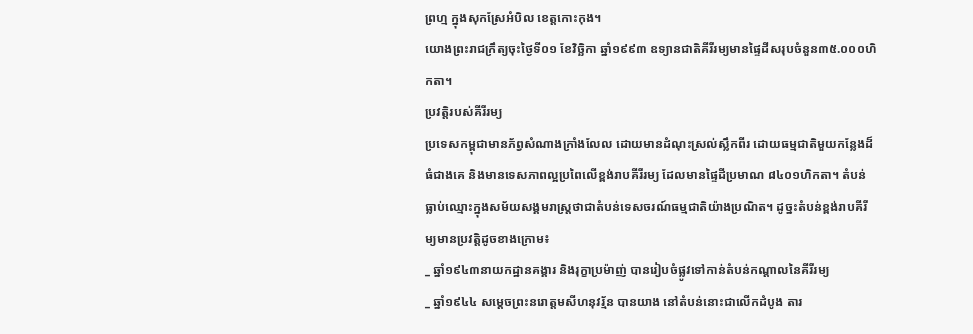ព្រហ្ម ក្នុងសុកស្រែអំបិល ខេត្តកោះកុង។
យោងព្រះរាជក្រឹត្យចុះថ្ងៃទី០១ ខែវិច្ឆិកា ឆ្នាំ១៩៩៣ ឧទ្យានជាតិគីរីរម្យមានផ្ទៃដីសរុបចំនួន៣៥.០០០ហិកតា។
ប្រវត្តិរបស់គីរីរម្យ
ប្រទេសកម្ពុជាមានភ័ព្វសំណាងក្រាំងលែល ដោយមានដំណុះស្រល់ស្លឹកពីរ ដោយធម្មជាតិមួយកន្លែងដ៏ធំជាងគេ និងមានទេសភាពល្អប្រពៃលើខ្ពង់រាបគីរីរម្យ ដែលមានផ្ទៃដីប្រមាណ ៨៤០១ហិកតា។ តំបន់ធ្លាប់ឈ្មោះក្នុងសម័យសង្គមរាស្រ្តថាជាតំបន់ទេសចរណ៍ធម្មជាតិយ៉ាងប្រណិត។ ដូច្នះតំបន់ខ្ពង់រាបគីរីម្យមានប្រវតិ្តដូចខាងក្រោម៖
_ ឆ្នាំ១៩៤៣នាយកដ្ឋានគង្គារ និងរុក្ខាប្រម៉ាញ់ បានរៀបចំផ្លូវទៅកាន់តំបន់កណ្តាលនៃគីរីរម្យ
_ ឆ្នាំ១៩៤៤ សម្តេចព្រះនរោត្តមសីហនុវរ័្មន បានយាង នៅតំបន់នោះជាលើកដំបូង តារ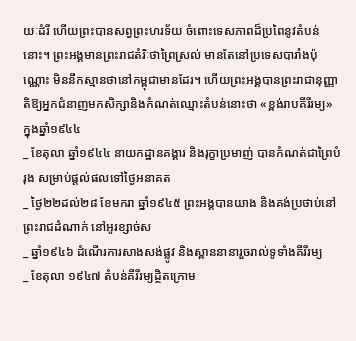យៈដំរី ហើយព្រះបានសព្វព្រះហរទ័យ ចំពោះទេសភាពដ៏ប្រពៃនូវតំបន់នោះ។ ព្រះអង្គមានព្រះរាជតំរិៈថាព្រៃស្រល់ មានតែនៅប្រទេសបារាំងប៉ុណ្ណោះ មិននឹកស្មានថានៅកម្ពុជាមានដែរ។ ហើយព្រះអង្គបានព្រះរាជានុញ្ញាតិឱ្យអ្នកជំនាញមកសិក្សានិងកំណត់ឈ្មោះតំបន់នោះថា «ខ្ពង់រាបគីរីរម្យ» ក្នុងឆ្នាំ១៩៤៤
_ ខែតុលា ឆ្នាំ១៩៤៤ នាយកដ្ឋានគង្គារ និងរុក្ខាប្រមាញ់ បានកំណត់ជាព្រៃបំរុង សម្រាប់ផ្តល់ផលទៅថ្ងៃអនាគត
_ ថ្ងៃ២២ដល់២៨ ខែមករា ឆ្នាំ១៩៤៥ ព្រះអង្គបានយាង និងគង់ប្រថាប់នៅព្រះរាជដំណាក់ នៅអូរខ្សាច់ស
_ ឆ្នាំ១៩៤៦ ដំណើរការសាងសង់ផ្លូវ និងស្ពាននានារួចរាល់ទូទាំងគីរីរម្យ
_ ខែតុលា ១៩៤៧ តំបន់គីរីរម្យដ្ថិតក្រោម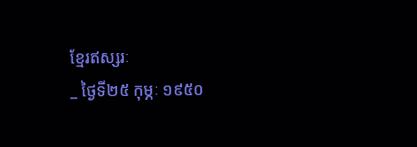ខ្មែរឥស្សរៈ
_ ថ្ងៃទី២៥ កុម្ភៈ ១៩៥០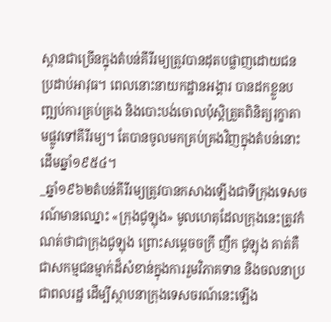ស្ពានជាច្រើនក្នុងតំបន់គីរីរម្យត្រូវបានដុតបផ្លាញដោយជនប្រដាប់អាវុធ។ ពេលនោះនាយកដ្ឋានអង្គារ បានដកខ្លួនបញ្ឍប់ការគ្រប់គ្រង និងបោះបង់ចោលប៉ុស្តិត្រួតពិនិត្យរុក្ខាតាមផ្លូវទៅគីរីរម្យ។ តែបានចូលមកគ្រប់គ្រងវិញក្នុងតំបន់នោះដើមឆ្នាំ១៩៥៤។
_ឆ្នាំ១៩៦២តំបន់គីរីរម្យត្រូវបានកសាងឡើងជាទីក្រុងទេសចរណ៍មានឈ្នោះ «ក្រុងជូឡុង» មូលហេតុដែលក្រុងនេះត្រូវកំណត់ថាជាក្រុងជូឡុង ព្រោះសម្តេចចក្រី ញឹក ជូឡុង គាត់គឺជាសកម្មជនម្មាក់ដ៏សំខាន់ក្នុងការរួមវិភាគទាន និងចលនាប្រជាពលរដ្ឋ ដើម្បីស្ថាបនាក្រុងទេសចរណ៍នេះឡើង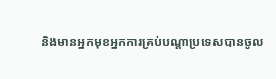និងមានអ្នកមុខអ្នកការគ្រប់បណ្តាប្រទេសបានចូល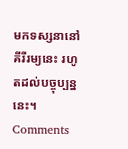មកទស្សនានៅគីរីរម្យនេះ រហូតដល់បច្ចុប្បន្ននេះ។
Comments